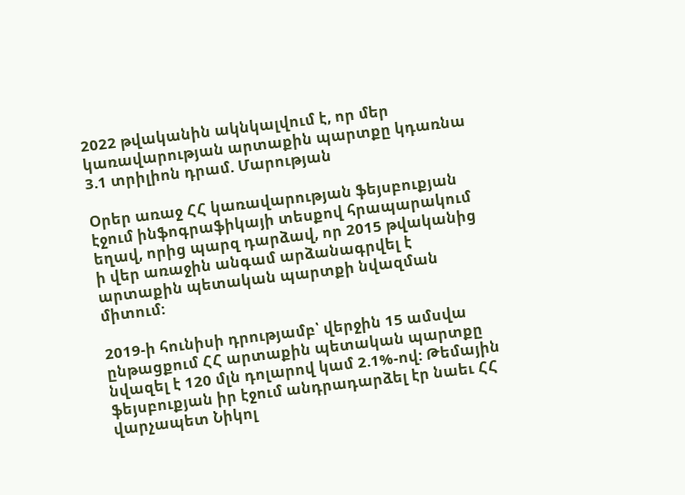2022 թվականին ակնկալվում է, որ մեր կառավարության արտաքին պարտքը կդառնա 3.1 տրիլիոն դրամ. Մարության

Օրեր առաջ ՀՀ կառավարության ֆեյսբուքյան էջում ինֆոգրաֆիկայի տեսքով հրապարակում եղավ, որից պարզ դարձավ, որ 2015 թվականից ի վեր առաջին անգամ արձանագրվել է արտաքին պետական պարտքի նվազման միտում:

2019-ի հունիսի դրությամբ՝ վերջին 15 ամսվա ընթացքում ՀՀ արտաքին պետական պարտքը նվազել է 120 մլն դոլարով կամ 2.1%-ով: Թեմային ֆեյսբուքյան իր էջում անդրադարձել էր նաեւ ՀՀ վարչապետ Նիկոլ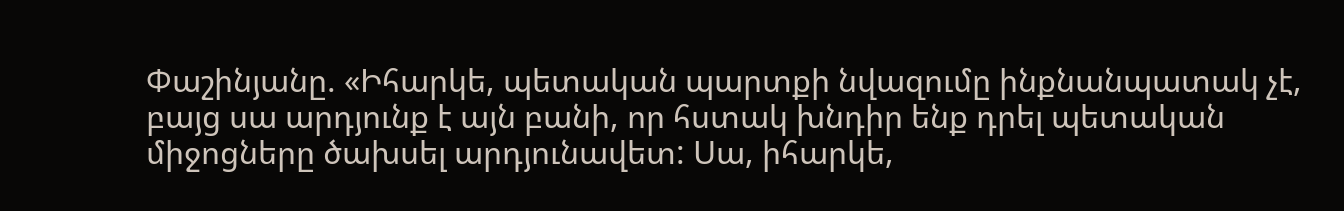Փաշինյանը. «Իհարկե, պետական պարտքի նվազումը ինքնանպատակ չէ, բայց սա արդյունք է այն բանի, որ հստակ խնդիր ենք դրել պետական միջոցները ծախսել արդյունավետ: Սա, իհարկե,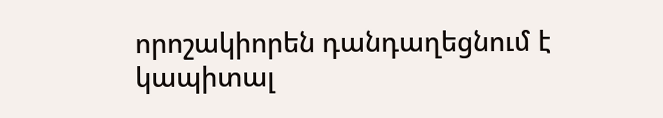որոշակիորեն դանդաղեցնում է կապիտալ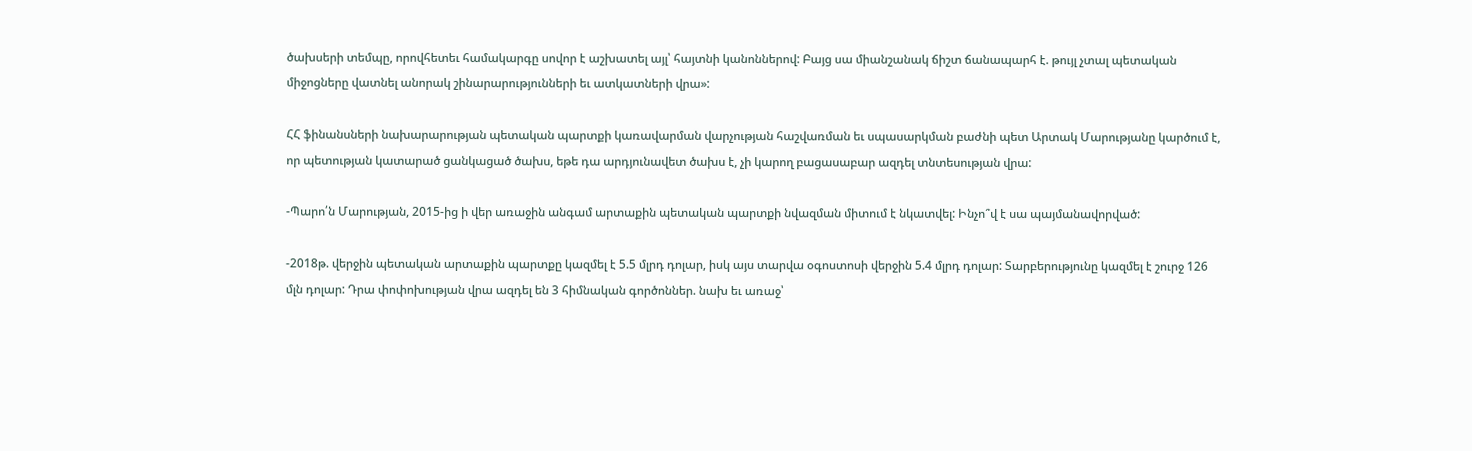ծախսերի տեմպը, որովհետեւ համակարգը սովոր է աշխատել այլ՝ հայտնի կանոններով: Բայց սա միանշանակ ճիշտ ճանապարհ է. թույլ չտալ պետական միջոցները վատնել անորակ շինարարությունների եւ ատկատների վրա»:

ՀՀ ֆինանսների նախարարության պետական պարտքի կառավարման վարչության հաշվառման եւ սպասարկման բաժնի պետ Արտակ Մարությանը կարծում է, որ պետության կատարած ցանկացած ծախս, եթե դա արդյունավետ ծախս է, չի կարող բացասաբար ազդել տնտեսության վրա:

-Պարո՛ն Մարության, 2015-ից ի վեր առաջին անգամ արտաքին պետական պարտքի նվազման միտում է նկատվել: Ինչո՞վ է սա պայմանավորված:

-2018թ. վերջին պետական արտաքին պարտքը կազմել է 5.5 մլրդ դոլար, իսկ այս տարվա օգոստոսի վերջին 5.4 մլրդ դոլար: Տարբերությունը կազմել է շուրջ 126 մլն դոլար: Դրա փոփոխության վրա ազդել են 3 հիմնական գործոններ. նախ եւ առաջ՝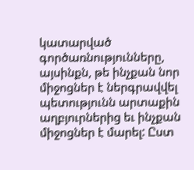կատարված գործառնությունները, այսինքն, թե ինչքան նոր միջոցներ է ներգրավվել պետությունն արտաքին աղբյուրներից եւ ինչքան միջոցներ է մարել: Ըստ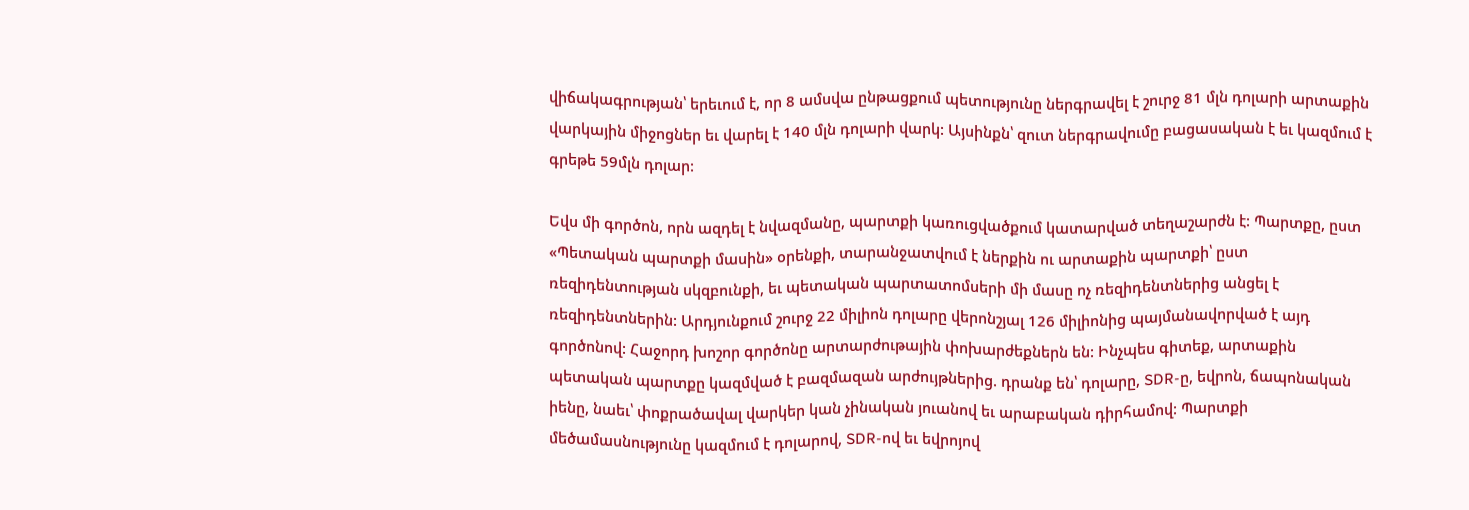վիճակագրության՝ երեւում է, որ 8 ամսվա ընթացքում պետությունը ներգրավել է շուրջ 81 մլն դոլարի արտաքին վարկային միջոցներ եւ վարել է 140 մլն դոլարի վարկ: Այսինքն՝ զուտ ներգրավումը բացասական է եւ կազմում է գրեթե 59մլն դոլար:

Եվս մի գործոն, որն ազդել է նվազմանը, պարտքի կառուցվածքում կատարված տեղաշարժն է: Պարտքը, ըստ «Պետական պարտքի մասին» օրենքի, տարանջատվում է ներքին ու արտաքին պարտքի՝ ըստ ռեզիդենտության սկզբունքի, եւ պետական պարտատոմսերի մի մասը ոչ ռեզիդենտներից անցել է ռեզիդենտներին: Արդյունքում շուրջ 22 միլիոն դոլարը վերոնշյալ 126 միլիոնից պայմանավորված է այդ գործոնով: Հաջորդ խոշոր գործոնը արտարժութային փոխարժեքներն են: Ինչպես գիտեք, արտաքին պետական պարտքը կազմված է բազմազան արժույթներից. դրանք են՝ դոլարը, SDR-ը, եվրոն, ճապոնական իենը, նաեւ՝ փոքրածավալ վարկեր կան չինական յուանով եւ արաբական դիրհամով: Պարտքի մեծամասնությունը կազմում է դոլարով, SDR-ով եւ եվրոյով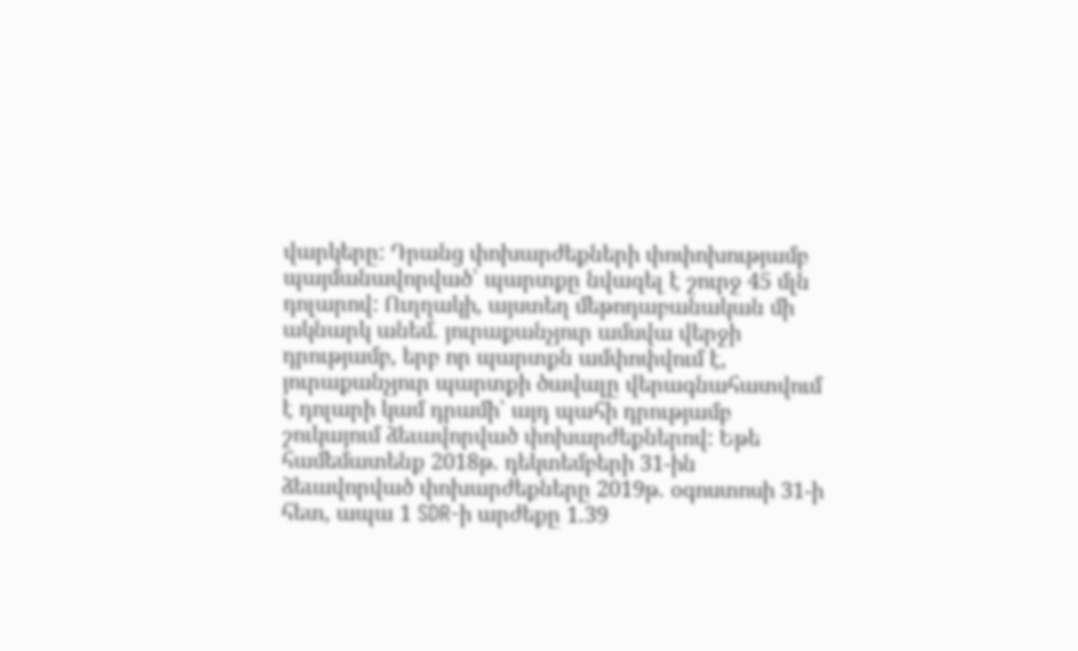վարկերը: Դրանց փոխարժեքների փոփոխությամբ պայմանավորված՝ պարտքը նվազել է շուրջ 45 մլն դոլարով: Ուղղակի, այստեղ մեթոդաբանական մի ակնարկ անեմ. յուրաքանչյուր ամսվա վերջի դրությամբ, երբ որ պարտքն ամփոփվում է, յուրաքանչյուր պարտքի ծավալը վերագնահատվում է դոլարի կամ դրամի՝ այդ պահի դրությամբ շուկայում ձեւավորված փոխարժեքներով: Եթե համեմատենք 2018թ. դեկտեմբերի 31-ին ձեւավորված փոխարժեքները 2019թ. օգոստոսի 31-ի հետ, ապա 1 SDR-ի արժեքը 1.39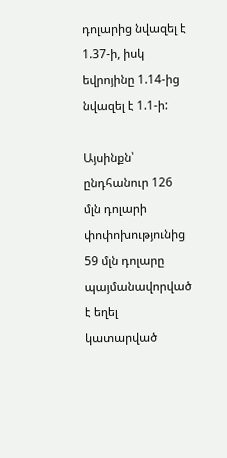դոլարից նվազել է 1.37-ի, իսկ եվրոյինը 1.14-ից նվազել է 1.1-ի:

Այսինքն՝ ընդհանուր 126 մլն դոլարի փոփոխությունից 59 մլն դոլարը պայմանավորված է եղել կատարված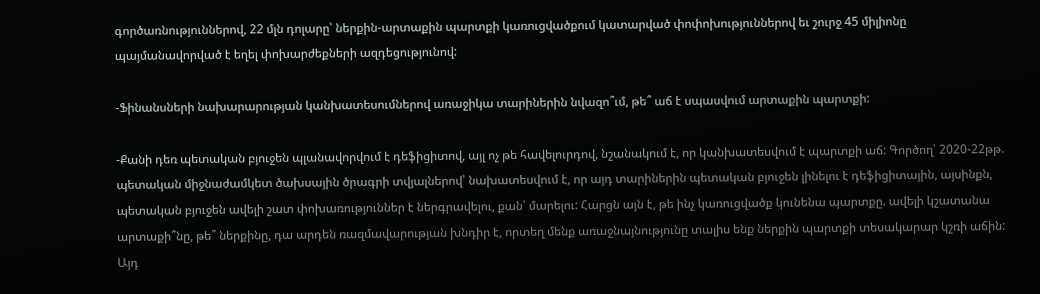գործառնություններով, 22 մլն դոլարը՝ ներքին-արտաքին պարտքի կառուցվածքում կատարված փոփոխություններով եւ շուրջ 45 միլիոնը պայմանավորված է եղել փոխարժեքների ազդեցությունով:

-Ֆինանսների նախարարության կանխատեսումներով առաջիկա տարիներին նվազո՞ւմ, թե՞ աճ է սպասվում արտաքին պարտքի:

-Քանի դեռ պետական բյուջեն պլանավորվում է դեֆիցիտով, այլ ոչ թե հավելուրդով, նշանակում է, որ կանխատեսվում է պարտքի աճ: Գործող՝ 2020-22թթ. պետական միջնաժամկետ ծախսային ծրագրի տվյալներով՝ նախատեսվում է, որ այդ տարիներին պետական բյուջեն լինելու է դեֆիցիտային, այսինքն, պետական բյուջեն ավելի շատ փոխառություններ է ներգրավելու, քան՝ մարելու: Հարցն այն է, թե ինչ կառուցվածք կունենա պարտքը. ավելի կշատանա արտաքի՞նը, թե՞ ներքինը, դա արդեն ռազմավարության խնդիր է, որտեղ մենք առաջնայնությունը տալիս ենք ներքին պարտքի տեսակարար կշռի աճին: Այդ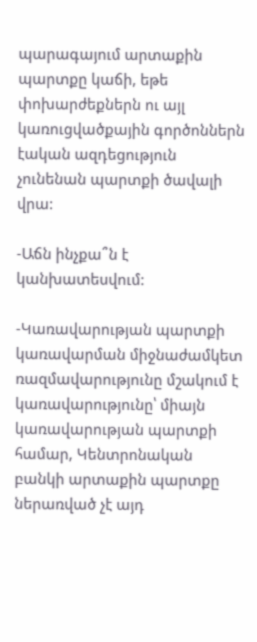պարագայում արտաքին պարտքը կաճի, եթե փոխարժեքներն ու այլ կառուցվածքային գործոններն էական ազդեցություն չունենան պարտքի ծավալի վրա:

-Աճն ինչքա՞ն է կանխատեսվում:

-Կառավարության պարտքի կառավարման միջնաժամկետ ռազմավարությունը մշակում է կառավարությունը՝ միայն կառավարության պարտքի համար, Կենտրոնական բանկի արտաքին պարտքը ներառված չէ այդ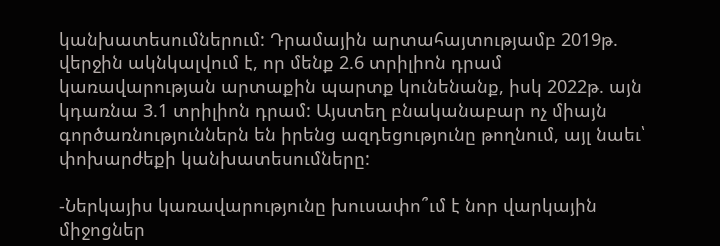կանխատեսումներում: Դրամային արտահայտությամբ 2019թ. վերջին ակնկալվում է, որ մենք 2.6 տրիլիոն դրամ կառավարության արտաքին պարտք կունենանք, իսկ 2022թ. այն կդառնա 3.1 տրիլիոն դրամ: Այստեղ բնականաբար ոչ միայն գործառնություններն են իրենց ազդեցությունը թողնում, այլ նաեւ՝ փոխարժեքի կանխատեսումները:

-Ներկայիս կառավարությունը խուսափո՞ւմ է նոր վարկային միջոցներ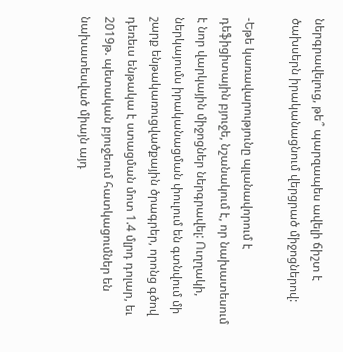ներգրավելուց, թե՞ պարզապես ավելի ճիշտ է ծախսերն իրականացնում վերցրած միջոցներով:

-Եթե կառավարությունը պլանավորում է դեֆիցիտային բյուջե, նշանակում է, որ նախատեսում է նոր վարկային միջոցներ ներգրավել: Ուղղակի, ներկայումս իրականացման փուլում են գտնվում մի շարք ենթակառուցվածքային ծրագրեր, որոնց գծով դեռեւս ենթակա է ստացման մոտ 1.4 մլրդ դոլար, եւ 2019թ. պետական բյուջեում հատկացումներ են նախատեսված միայն այդ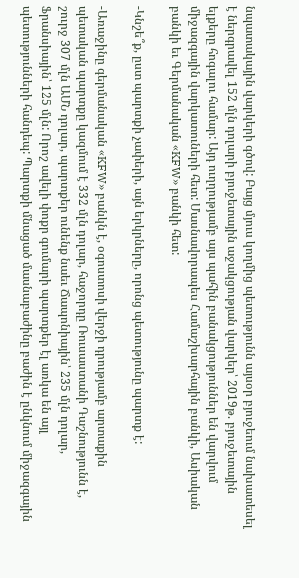նպատակային վարկերի գծով: Բայց մյուս կողմից պետությունն այսօր բյուջեում նախատեսել է ներգրավել 152 մլն դոլարի բյուջետային աջակցության վարկեր՝ 2019թ. բյուջետային ելքերը հոգալու համար: Այդ ուղղությամբ այս պահին բանակցություններ են վարվում միջազգային վարկատուների հետ: Մասնավորապես Համաշխարհային բանկի, Ասիական բանկի եւ Գերմանական «KFW» բանկի հետ:

-Կնշե՞ք, ըստ պարտքի չափերի, այն երկրները, որոնց պետությունը պարտք է:

-Առաջինը գերմանական «KFW» բանկն է, օգոստոսի վերջի դրությամբ արտաքին պետական պարտքը կազմում է 332 մլն դոլար, հաջորդը Ռուսաստանի Դաշնությունն է, շուրջ 307 մլն ԱՄՆ դոլար, պարտքեր ունենք նաեւ Ճապոնիային՝ 235 մլն դոլար, Ֆրանսիային՝ 125 մլն: Որոշ ավելի փոքր գումարի պարտքեր էլ առկա են այլ պետությունների հանդեպ: Պարտքի մնացած մասնաբաժինը բաժին է ընկնում միջազգային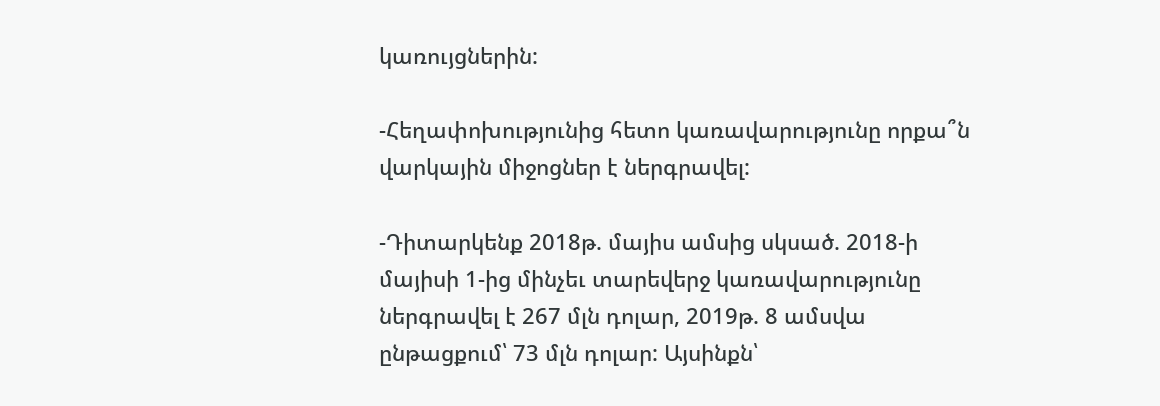կառույցներին:

-Հեղափոխությունից հետո կառավարությունը որքա՞ն վարկային միջոցներ է ներգրավել:

-Դիտարկենք 2018թ. մայիս ամսից սկսած. 2018-ի մայիսի 1-ից մինչեւ տարեվերջ կառավարությունը ներգրավել է 267 մլն դոլար, 2019թ. 8 ամսվա ընթացքում՝ 73 մլն դոլար: Այսինքն՝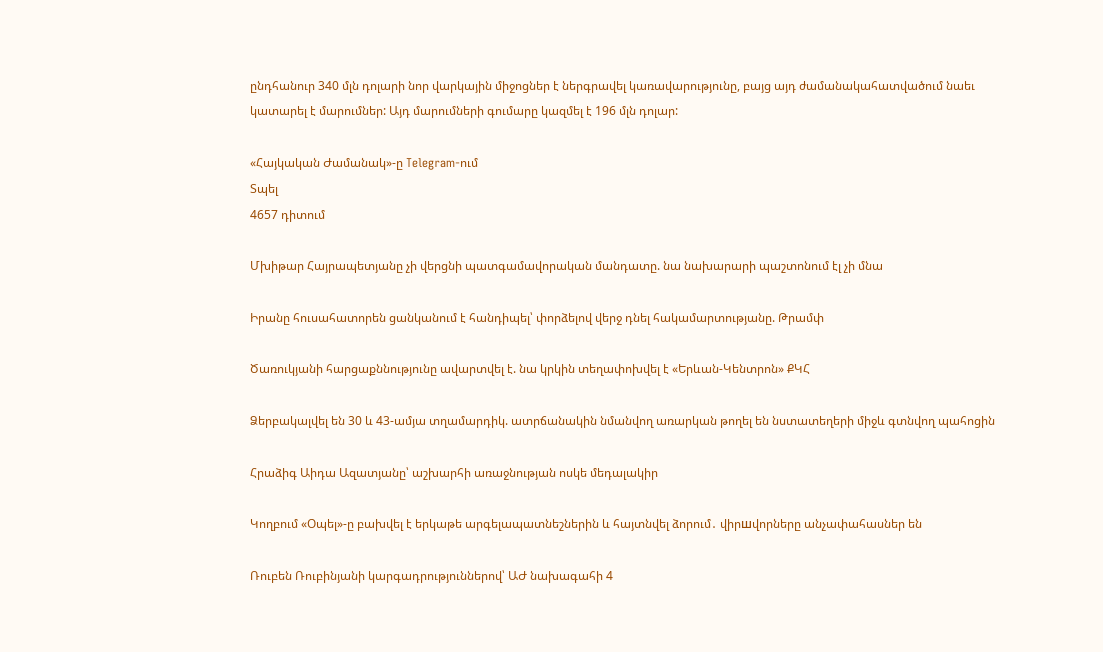ընդհանուր 340 մլն դոլարի նոր վարկային միջոցներ է ներգրավել կառավարությունը, բայց այդ ժամանակահատվածում նաեւ կատարել է մարումներ: Այդ մարումների գումարը կազմել է 196 մլն դոլար:

«Հայկական Ժամանակ»-ը Telegram-ում
Տպել
4657 դիտում

Մխիթար Հայրապետյանը չի վերցնի պատգամավորական մանդատը. նա նախարարի պաշտոնում էլ չի մնա

Իրանը հուսահատորեն ցանկանում է հանդիպել՝ փորձելով վերջ դնել հակամարտությանը. Թրամփ

Ծառուկյանի հարցաքննությունը ավարտվել է. նա կրկին տեղափոխվել է «Երևան-Կենտրոն» ՔԿՀ

Ձերբակալվել են 30 և 43-ամյա տղամարդիկ. ատրճանակին նմանվող առարկան թողել են նստատեղերի միջև գտնվող պահոցին

Հրաձիգ Աիդա Ազատյանը՝ աշխարհի առաջնության ոսկե մեդալակիր

Կողբում «Օպել»-ը բախվել է երկաթե արգելապատնեշներին և հայտնվել ձորում․ վիրшվորները անչափահասներ են

Ռուբեն Ռուբինյանի կարգադրություններով՝ ԱԺ նախագահի 4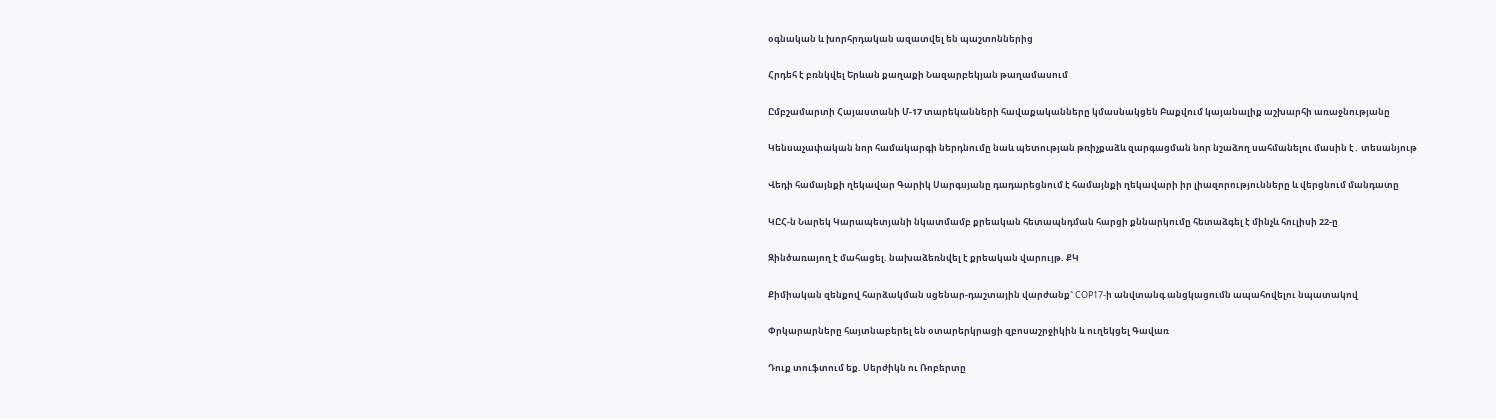օգնական և խորհրդական ազատվել են պաշտոններից

Հրդեհ է բռնկվել Երևան քաղաքի Նազարբեկյան թաղամասում

Ըմբշամարտի Հայաստանի Մ-17 տարեկանների հավաքականները կմասնակցեն Բաքվում կայանալիք աշխարհի առաջնությանը

Կենսաչափական նոր համակարգի ներդնումը նաև պետության թռիչքաձև զարգացման նոր նշաձող սահմանելու մասին է․ տեսանյութ

Վեդի համայնքի ղեկավար Գարիկ Սարգսյանը դադարեցնում է համայնքի ղեկավարի իր լիազորությունները և վերցնում մանդատը

ԿԸՀ-ն Նարեկ Կարապետյանի նկատմամբ քրեական հետապնդման հարցի քննարկումը հետաձգել է մինչև հուլիսի 22-ը

Զինծառայող է մահացել. նախաձեռնվել է քրեական վարույթ. ՔԿ

Քիմիական զենքով հարձակման սցենար-դաշտային վարժանք` COP17-ի անվտանգ անցկացումն ապահովելու նպատակով

Փրկարարները հայտնաբերել են օտարերկրացի զբոսաշրջիկին և ուղեկցել Գավառ

Դուք տուֆտում եք. Սերժիկն ու Ռոբերտը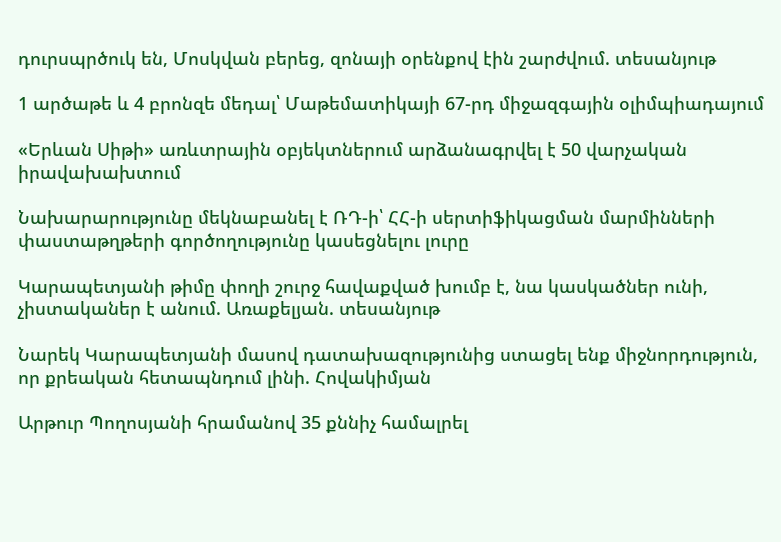դուրսպրծուկ են, Մոսկվան բերեց, զոնայի օրենքով էին շարժվում. տեսանյութ

1 արծաթե և 4 բրոնզե մեդալ՝ Մաթեմատիկայի 67-րդ միջազգային օլիմպիադայում

«Երևան Սիթի» առևտրային օբյեկտներում արձանագրվել է 50 վարչական իրավախախտում

Նախարարությունը մեկնաբանել է ՌԴ-ի՝ ՀՀ-ի սերտիֆիկացման մարմինների փաստաթղթերի գործողությունը կասեցնելու լուրը

Կարապետյանի թիմը փողի շուրջ հավաքված խումբ է, նա կասկածներ ունի, չիստականեր է անում. Առաքելյան. տեսանյութ

Նարեկ Կարապետյանի մասով դատախազությունից ստացել ենք միջնորդություն, որ քրեական հետապնդում լինի. Հովակիմյան

Արթուր Պողոսյանի հրամանով 35 քննիչ համալրել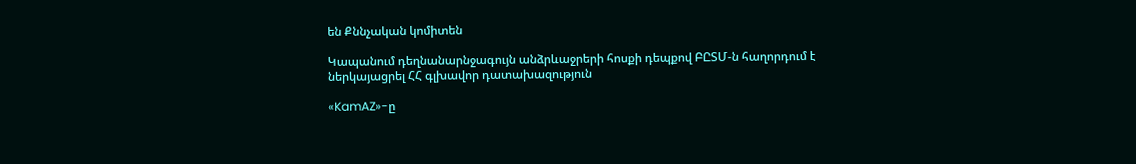են Քննչական կոմիտեն

Կապանում դեղնանարնջագույն անձրևաջրերի հոսքի դեպքով ԲԸՏՄ-ն հաղորդում է ներկայացրել ՀՀ գլխավոր դատախազություն

«KamAZ»-ը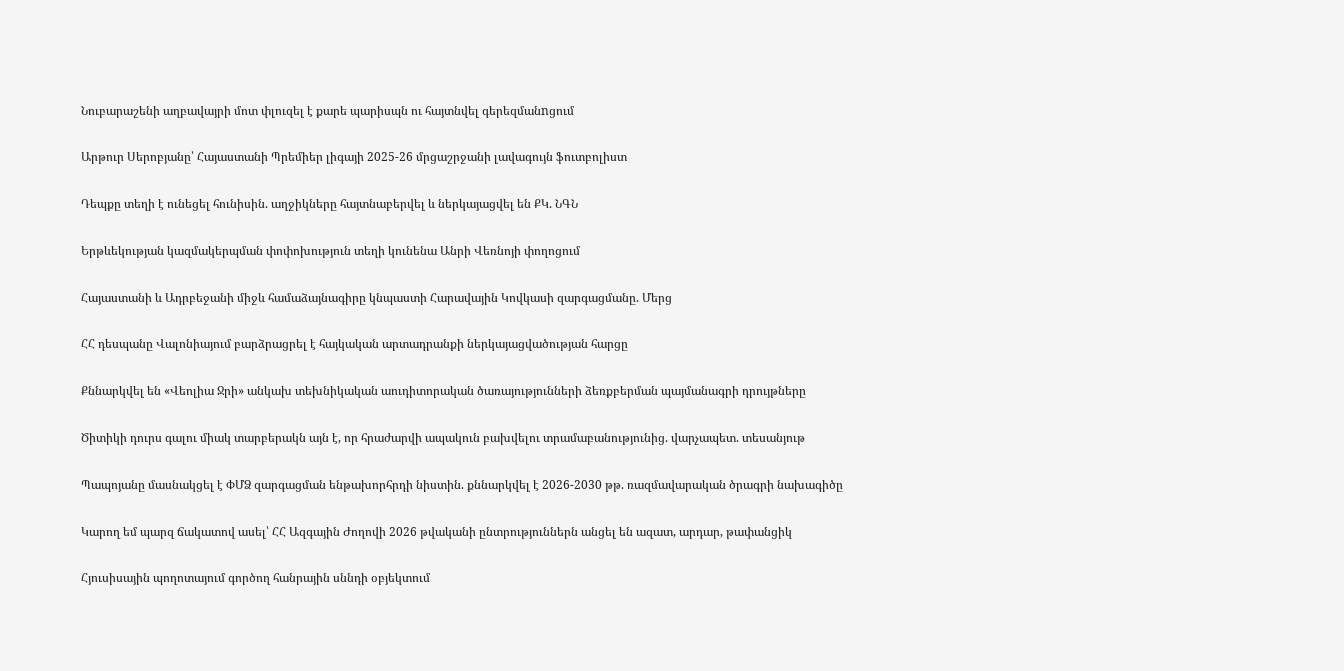Նուբարաշենի աղբավայրի մոտ փլուզել է քարե պարիսպն ու հայտնվել գերեզմանnցում

Արթուր Սերոբյանը՝ Հայաստանի Պրեմիեր լիգայի 2025-26 մրցաշրջանի լավագույն ֆուտբոլիստ

Դեպքը տեղի է ունեցել հունիսին. աղջիկները հայտնաբերվել և ներկայացվել են ՔԿ. ՆԳՆ

Երթևեկության կազմակերպման փոփոխություն տեղի կունենա Անրի Վեռնոյի փողոցում

Հայաստանի և Ադրբեջանի միջև համաձայնագիրը կնպաստի Հարավային Կովկասի զարգացմանը. Մերց

ՀՀ դեսպանը Վալոնիայում բարձրացրել է հայկական արտադրանքի ներկայացվածության հարցը

Քննարկվել են «Վեոլիա Ջրի» անկախ տեխնիկական աուդիտորական ծառայությունների ձեռքբերման պայմանագրի դրույթները

Ծիտիկի դուրս գալու միակ տարբերակն այն է, որ հրաժարվի ապակուն բախվելու տրամաբանությունից. վարչապետ. տեսանյութ

Պապոյանը մասնակցել է ՓՄՁ զարգացման ենթախորհրդի նիստին. քննարկվել է 2026-2030 թթ. ռազմավարական ծրագրի նախագիծը

Կարող եմ պարզ ճակատով ասել՝ ՀՀ Ազգային Ժողովի 2026 թվականի ընտրություններն անցել են ազատ, արդար, թափանցիկ

Հյուսիսային պողոտայում գործող հանրային սննդի օբյեկտում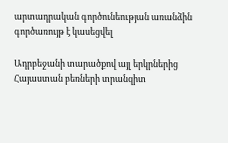արտադրական գործունեության առանձին գործառույթ է կասեցվել

Ադրբեջանի տարածքով այլ երկրներից Հայաստան բեռների տրանզիտ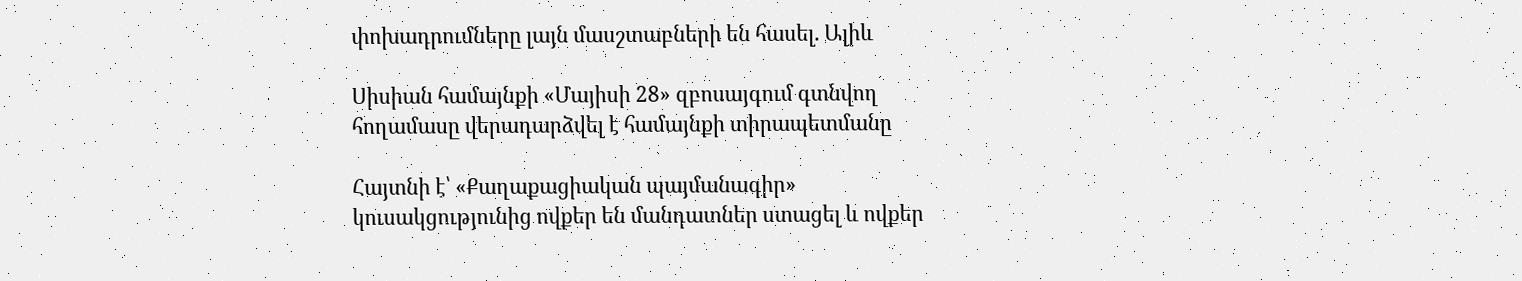փոխադրումները լայն մասշտաբների են հասել. Ալիև

Սիսիան համայնքի «Մայիսի 28» զբոսայգում գտնվող հողամասը վերադարձվել է համայնքի տիրապետմանը

Հայտնի է՝ «Քաղաքացիական պայմանագիր» կուսակցությունից ովքեր են մանդատներ ստացել և ովքեր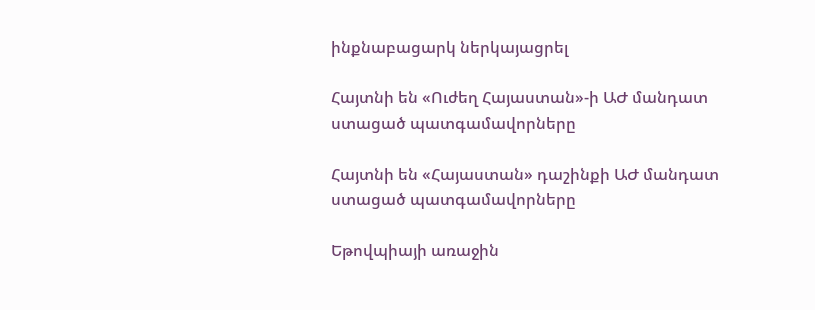ինքնաբացարկ ներկայացրել

Հայտնի են «Ուժեղ Հայաստան»-ի ԱԺ մանդատ ստացած պատգամավորները

Հայտնի են «Հայաստան» դաշինքի ԱԺ մանդատ ստացած պատգամավորները

Եթովպիայի առաջին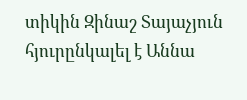տիկին Զինաշ Տայաչյուն հյուրընկալել է Աննա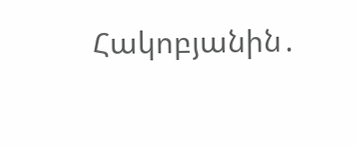Հակոբյանին․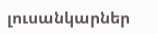լուսանկարներ